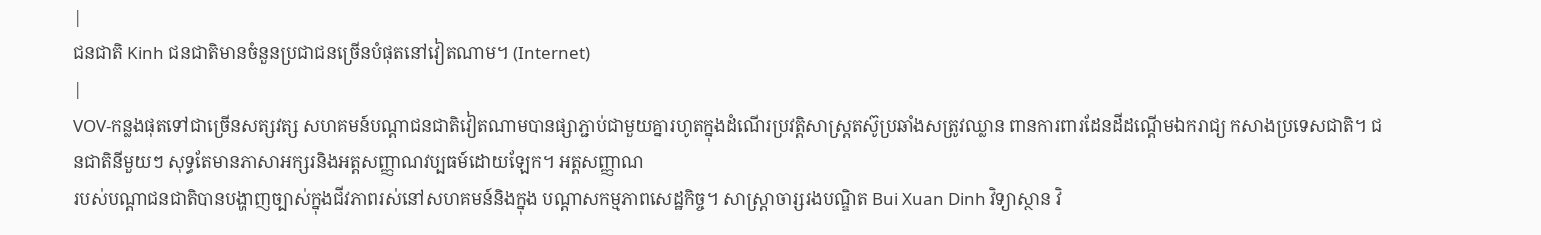|
ជនជាតិ Kinh ជនជាតិមានចំនួនប្រជាជនច្រើនបំផុតនៅវៀតណាម។ (Internet)
|
VOV-កន្លងផុតទៅជាច្រើនសត្សវត្ស សហគមន៍បណ្ដាជនជាតិវៀតណាមបានផ្សាភ្ជាប់ជាមួយគ្នារហូតក្នុងដំណើរប្រវត្តិសាស្ត្រតស៊ូប្រឆាំងសត្រូវឈ្លាន ពានការពារដែនដីដណ្ដើមឯករាជ្យ កសាងប្រទេសជាតិ។ ជនជាតិនីមួយៗ សុទ្ធតែមានភាសាអក្សរនិងអត្តសញ្ញាណវប្បធម៍ដោយឡែក។ អត្តសញ្ញាណ
របស់បណ្ដាជនជាតិបានបង្ហាញច្បាស់ក្នុងជីវភាពរស់នៅសហគមន៍និងក្នុង បណ្ដាសកម្មភាពសេដ្ឋកិច្ច។ សាស្ត្រាចារ្សរងបណ្ឌិត Bui Xuan Dinh វិទ្យាស្ថាន វិ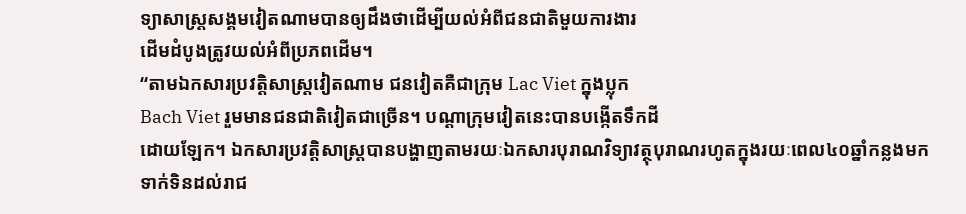ទ្យាសាស្ត្រសង្គមវៀតណាមបានឲ្យដឹងថាដើម្បីយល់អំពីជនជាតិមួយការងារ
ដើមដំបូងត្រូវយល់អំពីប្រភពដើម។
“តាមឯកសារប្រវត្តិសាស្ត្រវៀតណាម ជនវៀតគឺជាក្រុម Lac Viet ក្នុងប្លុក
Bach Viet រួមមានជនជាតិវៀតជាច្រើន។ បណ្ដាក្រុមវៀតនេះបានបង្កើតទឹកដី
ដោយឡែក។ ឯកសារប្រវត្តិសាស្ត្របានបង្ហាញតាមរយៈឯកសារបុរាណវិទ្យាវត្ថុបុរាណរហូតក្នុងរយៈពេល៤០ឆ្នាំកន្លងមកទាក់ទិនដល់រាជ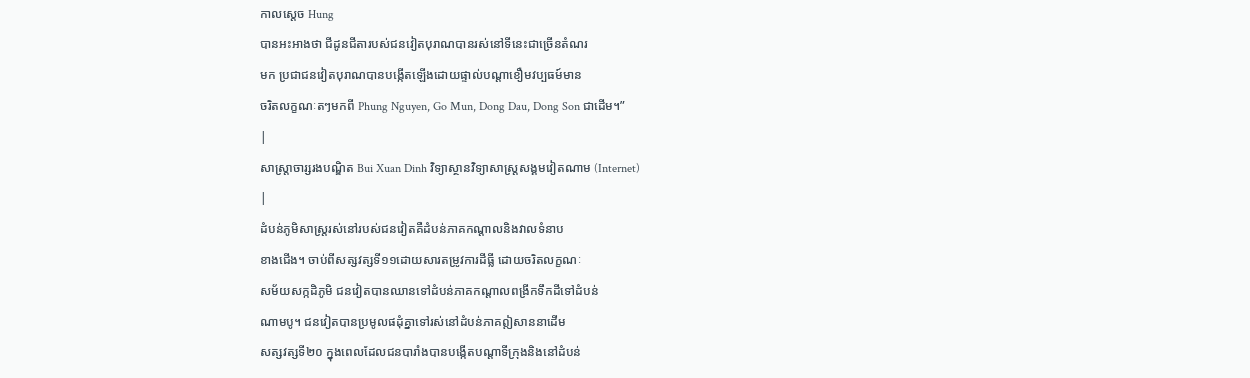កាលស្ដេច Hung
បានអះអាងថា ជីដូនជីតារបស់ជនវៀតបុរាណបានរស់នៅទីនេះជាច្រើនតំណរ
មក ប្រជាជនវៀតបុរាណបានបង្កើតឡើងដោយផ្ទាល់បណ្ដាខឿមវប្បធម៍មាន
ចរិតលក្ខណៈតៗមកពី Phung Nguyen, Go Mun, Dong Dau, Dong Son ជាដើម។”
|
សាស្ត្រាចារ្សរងបណ្ឌិត Bui Xuan Dinh វិទ្យាស្ថានវិទ្យាសាស្ត្រសង្គមវៀតណាម (Internet)
|
ដំបន់ភូមិសាស្ត្ររស់នៅរបស់ជនវៀតគឺដំបន់ភាគកណ្ដាលនិងវាលទំនាប
ខាងជើង។ ចាប់ពីសត្សវត្សទី១១ដោយសារតម្រូវការដីធ្លី ដោយចរិតលក្ខណៈ
សម័យសក្កដិភូមិ ជនវៀតបានឈានទៅដំបន់ភាគកណ្ដាលពង្រីកទឹកដីទៅដំបន់
ណាមបូ។ ជនវៀតបានប្រមូលផដុំគ្នាទៅរស់នៅដំបន់ភាគឦសាននាដើម
សត្សវត្សទី២០ ក្នុងពេលដែលជនបារាំងបានបង្កើតបណ្ដាទីក្រុងនិងនៅដំបន់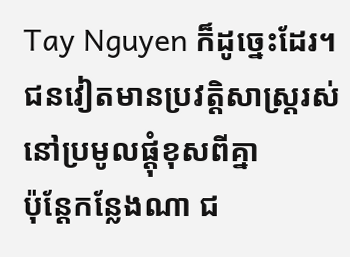Tay Nguyen ក៏ដូច្នេះដែរ។ ជនវៀតមានប្រវត្តិសាស្ត្ររស់នៅប្រមូលផ្ដុំខុសពីគ្នា
ប៉ុន្តែកន្លែងណា ជ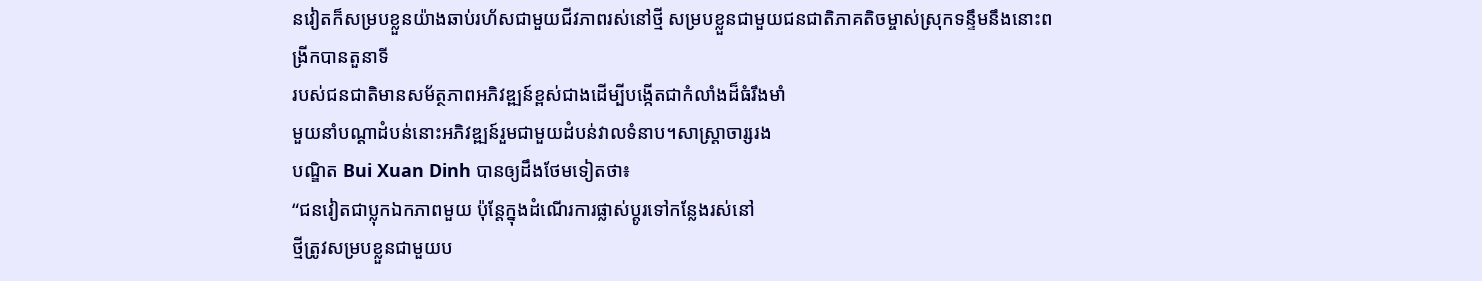នវៀតក៏សម្របខ្លួនយ៉ាងឆាប់រហ័សជាមួយជីវភាពរស់នៅថ្មី សម្របខ្លួនជាមួយជនជាតិភាគតិចម្ចាស់ស្រុកទន្ទឹមនឹងនោះពង្រីកបានតួនាទី
របស់ជនជាតិមានសម័ត្ថភាពអភិវឌ្ឍន៍ខ្ពស់ជាងដើម្បីបង្កើតជាកំលាំងដ៏ធំរឹងមាំ
មួយនាំបណ្ដាដំបន់នោះអភិវឌ្ឍន៍រួមជាមួយដំបន់វាលទំនាប។សាស្ត្រាចារ្សរង
បណ្ឌិត Bui Xuan Dinh បានឲ្យដឹងថែមទៀតថា៖
“ជនវៀតជាប្លុកឯកភាពមួយ ប៉ុន្តែក្នុងដំណើរការផ្លាស់ប្តូរទៅកន្លែងរស់នៅ
ថ្មីត្រូវសម្របខ្លួនជាមួយប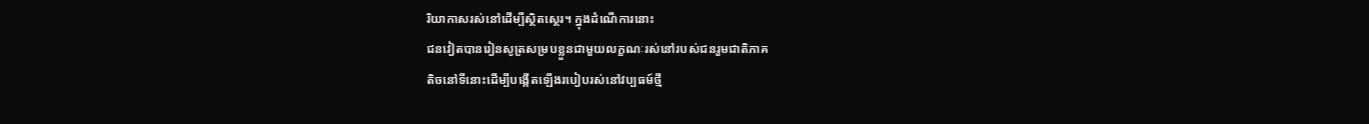រិយាកាសរស់នៅដើម្បីស្ថិតស្ថេរ។ ក្នុងដំណើការនោះ
ជនវៀតបានរៀនសូត្រសម្របខ្លួនជាមួយលក្ខណៈរស់នៅរបស់ជនរួមជាតិភាគ
តិចនៅទីនោះដើម្បីបង្កើតឡើងរបៀបរស់នៅវប្បធម៍ថ្មី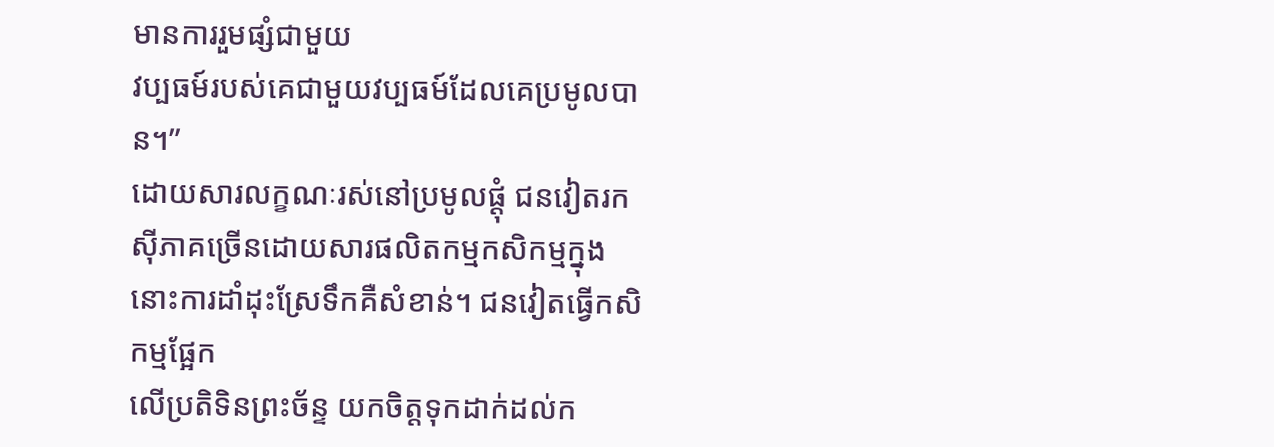មានការរួមផ្សំជាមួយ
វប្បធម៍របស់គេជាមួយវប្បធម៍ដែលគេប្រមូលបាន។”
ដោយសារលក្ខណៈរស់នៅប្រមូលផ្ដុំ ជនវៀតរកស៊ីភាគច្រើនដោយសារផលិតកម្មកសិកម្មក្នុងនោះការដាំដុះស្រែទឹកគឺសំខាន់។ ជនវៀតធ្វើកសិកម្មផ្អែក
លើប្រតិទិនព្រះច័ន្ទ យកចិត្តទុកដាក់ដល់ក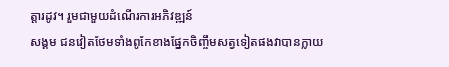ត្តារដូវ។ រួមជាមួយដំណើរការអភិវឌ្ឍន៍
សង្គម ជនវៀតថែមទាំងពូកែខាងផ្នែកចិញ្ចឹមសត្វទៀតផងវាបានក្លាយ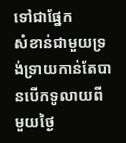ទៅជាផ្នែក
សំខាន់ជាមួយទ្រង់ទ្រាយកាន់តែបានបើកទូលាយពីមួយថ្ងៃ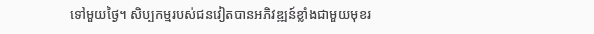ទៅមួយថ្ងៃ។ សិប្បកម្មរបស់ជនវៀតបានអភិវឌ្ឍន៍ខ្លាំងជាមួយមុខរ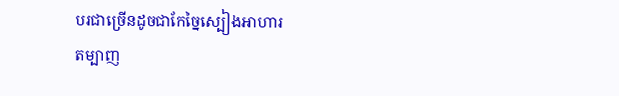បរជាច្រើនដូចជាកែច្នៃស្បៀងអាហារ
តម្បាញ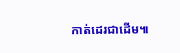កាត់ដេរជាដើម៕